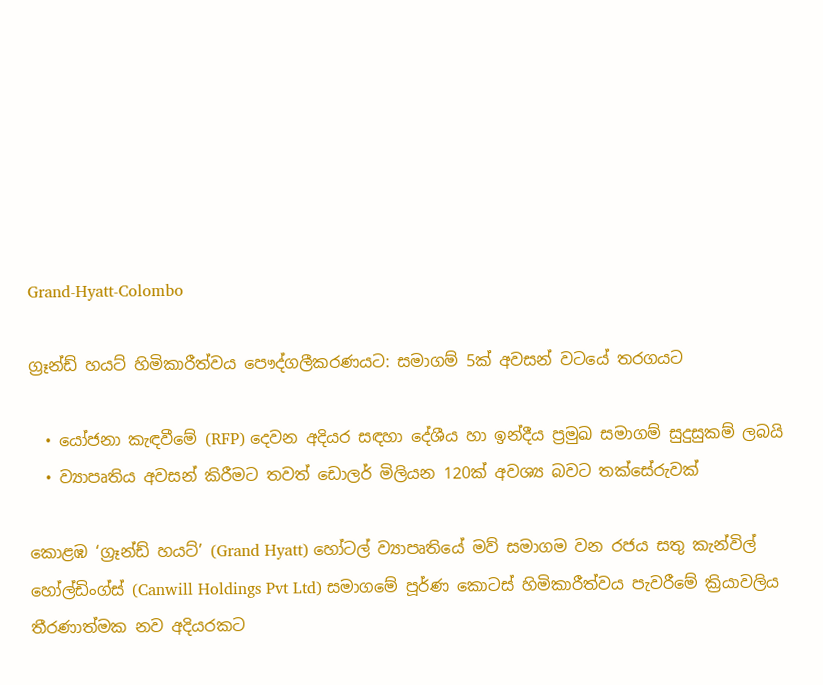Grand-Hyatt-Colombo

ග්‍රෑන්ඩ් හයට් හිමිකාරීත්වය පෞද්ගලීකරණයට: සමාගම් 5ක් අවසන් වටයේ තරගයට

  • යෝජනා කැඳවීමේ (RFP) දෙවන අදියර සඳහා දේශීය හා ඉන්දීය ප්‍රමුඛ සමාගම් සුදුසුකම් ලබයි
  • ව්‍යාපෘතිය අවසන් කිරීමට තවත් ඩොලර් මිලියන 120ක් අවශ්‍ය බවට තක්සේරුවක්

කොළඹ ‘ග්‍රෑන්ඩ් හයට්’ (Grand Hyatt) හෝටල් ව්‍යාපෘතියේ මව් සමාගම වන රජය සතු කැන්විල් හෝල්ඩිංග්ස් (Canwill Holdings Pvt Ltd) සමාගමේ පූර්ණ කොටස් හිමිකාරීත්වය පැවරීමේ ක්‍රියාවලිය තීරණාත්මක නව අදියරකට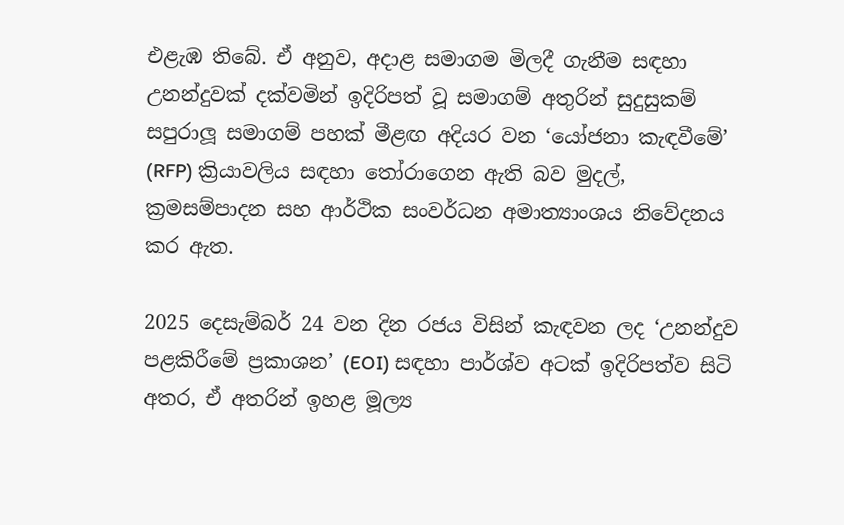එළැඹ තිබේ. ඒ අනුව, අදාළ සමාගම මිලදී ගැනීම සඳහා උනන්දුවක් දක්වමින් ඉදිරිපත් වූ සමාගම් අතුරින් සුදුසුකම් සපුරාලූ සමාගම් පහක් මීළඟ අදියර වන ‘යෝජනා කැඳවීමේ’ (RFP) ක්‍රියාවලිය සඳහා තෝරාගෙන ඇති බව මුදල්, ක්‍රමසම්පාදන සහ ආර්ථික සංවර්ධන අමාත්‍යාංශය නිවේදනය කර ඇත.

2025 දෙසැම්බර් 24 වන දින රජය විසින් කැඳවන ලද ‘උනන්දුව පළකිරීමේ ප්‍රකාශන’ (EOI) සඳහා පාර්ශ්ව අටක් ඉදිරිපත්ව සිටි අතර, ඒ අතරින් ඉහළ මූල්‍ය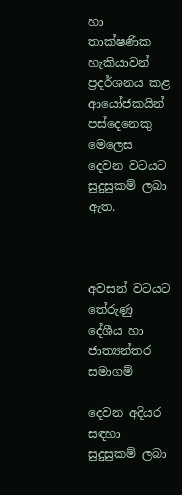හා තාක්ෂණික හැකියාවන් ප්‍රදර්ශනය කළ ආයෝජකයින් පස්දෙනෙකු මෙලෙස දෙවන වටයට සුදුසුකම් ලබා ඇත.



අවසන් වටයට තේරුණු දේශීය හා ජාත්‍යන්තර සමාගම්

දෙවන අදියර සඳහා සුදුසුකම් ලබා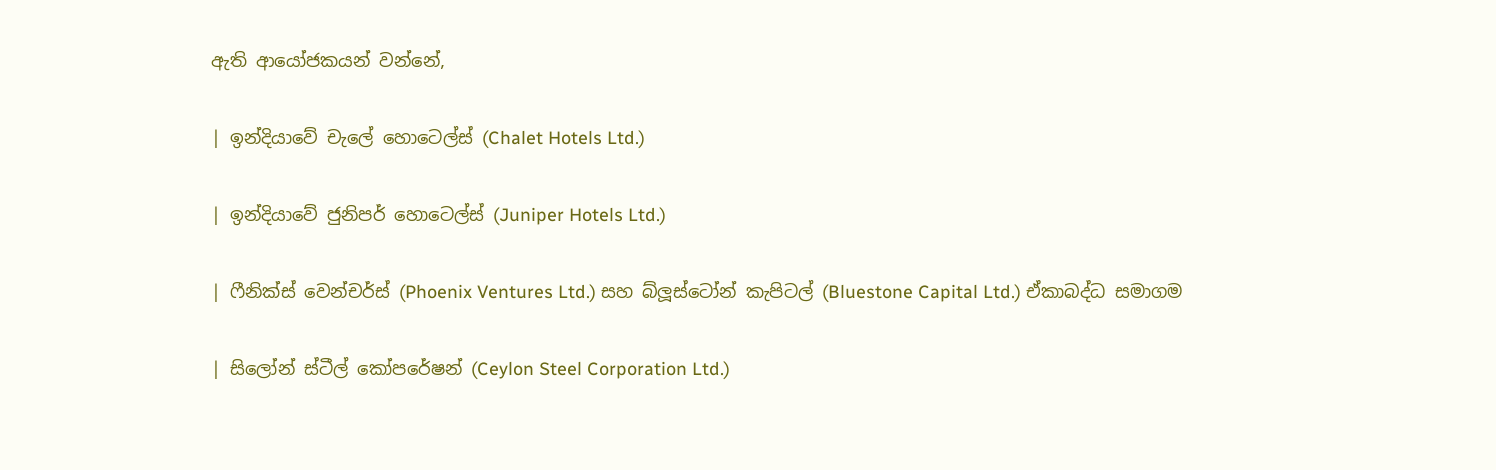ඇති ආයෝජකයන් වන්නේ,

| ඉන්දියාවේ චැලේ හොටෙල්ස් (Chalet Hotels Ltd.)

| ඉන්දියාවේ ජුනිපර් හොටෙල්ස් (Juniper Hotels Ltd.)

| ෆීනික්ස් වෙන්චර්ස් (Phoenix Ventures Ltd.) සහ බ්ලූස්ටෝන් කැපිටල් (Bluestone Capital Ltd.) ඒකාබද්ධ සමාගම

| සිලෝන් ස්ටීල් කෝපරේෂන් (Ceylon Steel Corporation Ltd.)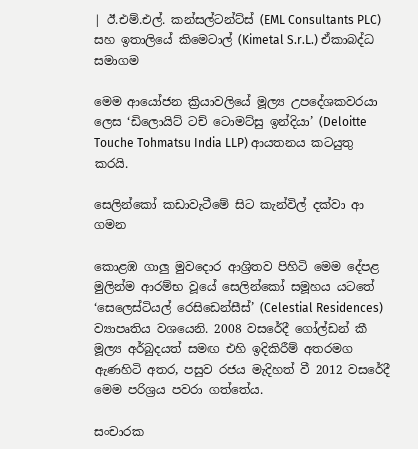| ඊ.එම්.එල්. කන්සල්ටන්ට්ස් (EML Consultants PLC) සහ ඉතාලියේ කිමෙටාල් (Kimetal S.r.L.) ඒකාබද්ධ සමාගම

මෙම ආයෝජන ක්‍රියාවලියේ මූල්‍ය උපදේශකවරයා ලෙස ‘ඩිලොයිට් ටච් ටොමට්සු ඉන්දියා’ (Deloitte Touche Tohmatsu India LLP) ආයතනය කටයුතු කරයි.

සෙලින්කෝ කඩාවැටීමේ සිට කැන්විල් දක්වා ආ ගමන

කොළඹ ගාලු මුවදොර ආශ්‍රිතව පිහිටි මෙම දේපළ මුලින්ම ආරම්භ වූයේ සෙලින්කෝ සමූහය යටතේ ‘සෙලෙස්ටියල් රෙසිඩෙන්සීස්’ (Celestial Residences) ව්‍යාපෘතිය වශයෙනි. 2008 වසරේදී ගෝල්ඩන් කී මූල්‍ය අර්බුදයත් සමඟ එහි ඉදිකිරීම් අතරමග ඇණහිටි අතර, පසුව රජය මැදිහත් වී 2012 වසරේදී මෙම පරිශ්‍රය පවරා ගත්තේය.

සංචාරක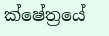ක්ෂේත්‍රයේ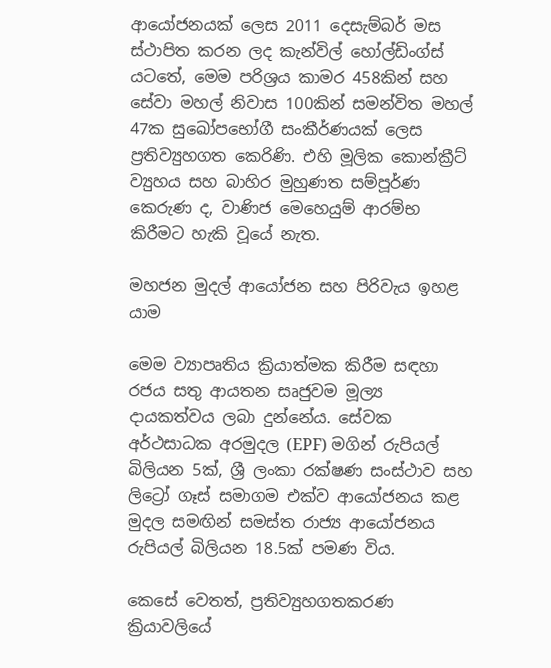ආයෝජනයක් ලෙස 2011 දෙසැම්බර් මස ස්ථාපිත කරන ලද කැන්විල් හෝල්ඩිංග්ස් යටතේ, මෙම පරිශ්‍රය කාමර 458කින් සහ සේවා මහල් නිවාස 100කින් සමන්විත මහල් 47ක සුඛෝපභෝගී සංකීර්ණයක් ලෙස ප්‍රතිව්‍යුහගත කෙරිණි. එහි මූලික කොන්ක්‍රීට් ව්‍යුහය සහ බාහිර මුහුණත සම්පූර්ණ කෙරුණ ද, වාණිජ මෙහෙයුම් ආරම්භ කිරීමට හැකි වූයේ නැත.

මහජන මුදල් ආයෝජන සහ පිරිවැය ඉහළ යාම

මෙම ව්‍යාපෘතිය ක්‍රියාත්මක කිරීම සඳහා රජය සතු ආයතන සෘජුවම මූල්‍ය දායකත්වය ලබා දුන්නේය. සේවක අර්ථසාධක අරමුදල (EPF) මගින් රුපියල් බිලියන 5ක්, ශ්‍රී ලංකා රක්ෂණ සංස්ථාව සහ ලිට්‍රෝ ගෑස් සමාගම එක්ව ආයෝජනය කළ මුදල සමඟින් සමස්ත රාජ්‍ය ආයෝජනය රුපියල් බිලියන 18.5ක් පමණ විය.

කෙසේ වෙතත්, ප්‍රතිව්‍යුහගතකරණ ක්‍රියාවලියේ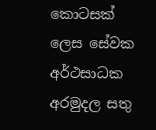කොටසක් ලෙස සේවක අර්ථසාධක අරමුදල සතු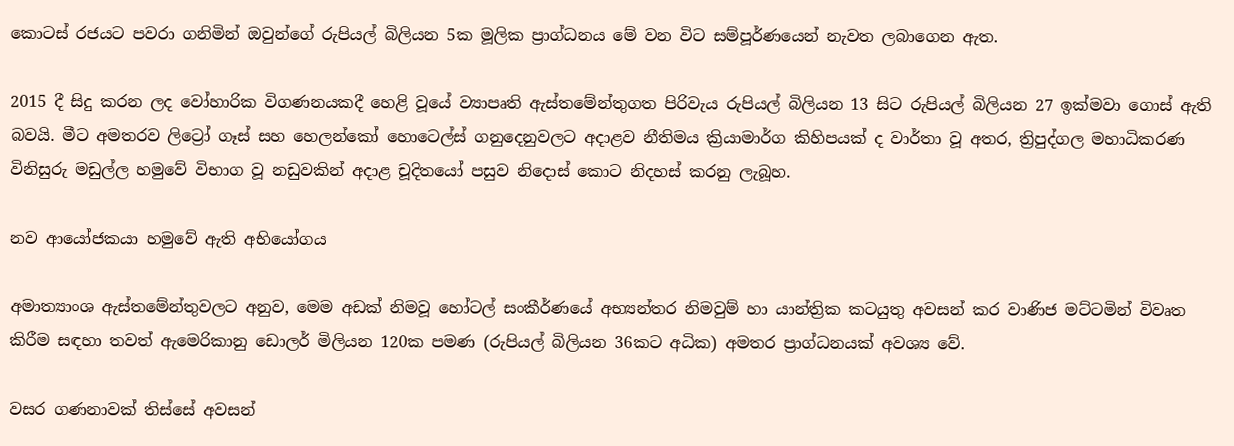කොටස් රජයට පවරා ගනිමින් ඔවුන්ගේ රුපියල් බිලියන 5ක මූලික ප්‍රාග්ධනය මේ වන විට සම්පූර්ණයෙන් නැවත ලබාගෙන ඇත.

2015 දී සිදු කරන ලද වෝහාරික විගණනයකදී හෙළි වූයේ ව්‍යාපෘති ඇස්තමේන්තුගත පිරිවැය රුපියල් බිලියන 13 සිට රුපියල් බිලියන 27 ඉක්මවා ගොස් ඇති බවයි. මීට අමතරව ලිට්‍රෝ ගෑස් සහ හෙලන්කෝ හොටෙල්ස් ගනුදෙනුවලට අදාළව නීතිමය ක්‍රියාමාර්ග කිහිපයක් ද වාර්තා වූ අතර, ත්‍රිපුද්ගල මහාධිකරණ විනිසුරු මඩුල්ල හමුවේ විභාග වූ නඩුවකින් අදාළ චූදිතයෝ පසුව නිදොස් කොට නිදහස් කරනු ලැබූහ.

නව ආයෝජකයා හමුවේ ඇති අභියෝගය

අමාත්‍යාංශ ඇස්තමේන්තුවලට අනුව, මෙම අඩක් නිමවූ හෝටල් සංකීර්ණයේ අභ්‍යන්තර නිමවුම් හා යාන්ත්‍රික කටයුතු අවසන් කර වාණිජ මට්ටමින් විවෘත කිරීම සඳහා තවත් ඇමෙරිකානු ඩොලර් මිලියන 120ක පමණ (රුපියල් බිලියන 36කට අධික) අමතර ප්‍රාග්ධනයක් අවශ්‍ය වේ.

වසර ගණනාවක් තිස්සේ අවසන්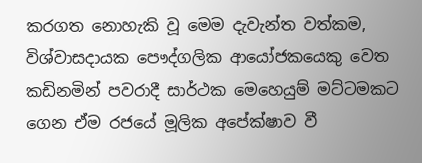කරගත නොහැකි වූ මෙම දැවැන්ත වත්කම, විශ්වාසදායක පෞද්ගලික ආයෝජකයෙකු වෙත කඩිනමින් පවරාදී සාර්ථක මෙහෙයුම් මට්ටමකට ගෙන ඒම රජයේ මූලික අපේක්ෂාව වී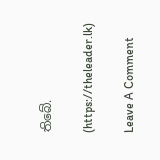තිබේ.

(https://theleader.lk)

Leave A Comment